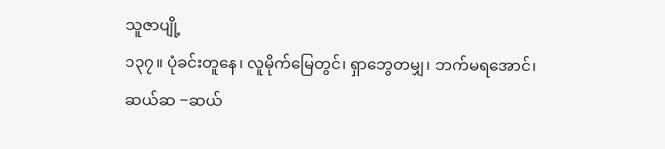သူဇာပျို့
၁၃၇။ ပုံခင်းတူနေ၊ လူမိုက်မြေတွင်၊ ရှာဘွေတမျှ၊ ဘက်မရအောင်၊
ဆယ်ဆ −ဆယ်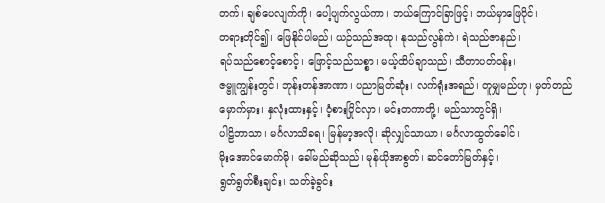တက်၊ ချစ်ပေလျက်ကို၊ ပေါ့ပျက်လွယ်ကာ၊ ဘယ်ကြောင်ခြာဖြင့်၊ ဘယ်မှာဖြေပိုင်၊
တရားတိုင်၍၊ ဖြေနိုင်ပါမည်၊ ယဉ်သည်အထု၊ နုသည်လွန်ကဲ၊ ရဲသည်ဇာနည်၊
ရပ်သည်စောင့်စောင့်၊ ဖြောင့်သည်သစ္စာ၊ မယ့်ထိပ်ချာသည်၊ သီတာပတ်ဝန်း၊
ဇမ္ဗူကျွန်းတွင်၊ ဘုန်းတန်အာဏာ၊ ပညာမြတ်ဆုံး၊ လက်ရုံးအရည်၊ တူမျှမည်ဟု၊ မှတ်တည်
မှောက်မှား၊ နှလုံးထားနှင့်၊ ဝံ့စားပြိုင်လှာ၊ မင်းတကာတို့၊ မည်သာတွင်ရှိ၊
ပါဠိဘာသာ၊ မင်္ဂလာသိခရ၊ မြန်မာ့အလို၊ ဆိုလျှင်သာယာ၊ မင်္ဂလာထွတ်ခေါင်၊
မိုးအောင်မောက်မို၊ ခေါ်မည်ဆိုသည်၊ မုန်ယိုအာစွတ်၊ ဆင်တော်မြတ်နှင့်၊
ရွတ်ရွတ်စီးချင်း၊ သတ်ခဲ့ခွင်း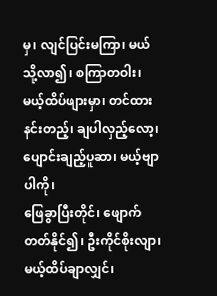မှ၊ လျင်ပြင်းမကြာ၊ မယ်သို့လာ၍၊ စကြာတဝါး၊
မယ့်ထိပ်ဖျားမှာ၊ တင်ထားနင်းတည့်၊ ချပါလှည့်လော့၊ ပျောင်းချည့်ပူဆာ၊ မယ့်ဗျာပါကို၊
ဖြေခွာပြီးတိုင်၊ ဖျောက်တတ်နိုင်၍၊ ဦးကိုင်စိုးလျာ၊ မယ့်ထိပ်ချာလျှင်၊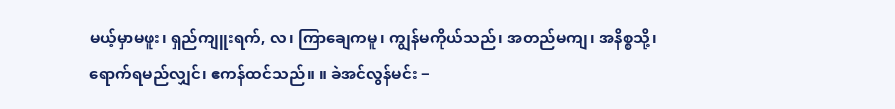မယ့်မှာမဖူး၊ ရှည်ကျူးရက်, လ၊ ကြာချေကမူ၊ ကျွန်မကိုယ်သည်၊ အတည်မကျ၊ အနိစ္စသို့၊
ရောက်ရမည်လျှင်၊ ဧကန်ထင်သည်။ ။ ခဲအင်လွန်မင်း −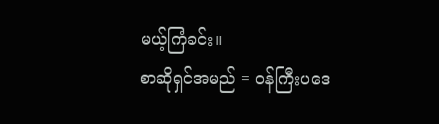မယ့်ကြံခင်း။
စာဆိုရှင်အမည် = ဝန်ကြီးပဒေ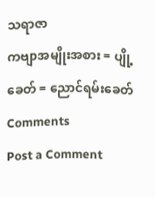သရာဇာ
ကဗျာအမျိုးအစား = ပျို့
ခေတ် = ညောင်ရမ်းခေတ်
Comments
Post a Comment